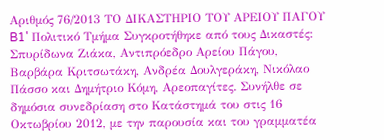Αριθμός 76/2013 ΤΟ ΔΙΚΑΣΤΗΡΙΟ ΤΟΥ ΑΡΕΙΟΥ ΠΑΓΟΥ B1' Πολιτικό Τμήμα Συγκροτήθηκε από τους Δικαστές: Σπυρίδωνα Ζιάκα, Αντιπρόεδρο Αρείου Πάγου, Βαρβάρα Κριτσωτάκη, Ανδρέα Δουλγεράκη, Νικόλαο Πάσσο και Δημήτριο Κόμη, Αρεοπαγίτες. Συνήλθε σε δημόσια συνεδρίαση στο Κατάστημά του στις 16 Οκτωβρίου 2012, με την παρουσία και του γραμματέα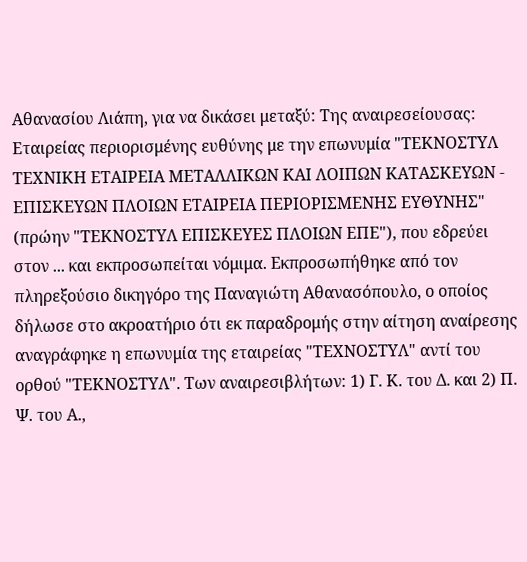Αθανασίου Λιάπη, για να δικάσει μεταξύ: Της αναιρεσείουσας: Εταιρείας περιορισμένης ευθύνης με την επωνυμία "ΤΕΚΝΟΣΤΥΛ ΤΕΧΝΙΚΗ ΕΤΑΙΡΕΙΑ ΜΕΤΑΛΛΙΚΩΝ ΚΑΙ ΛΟΙΠΩΝ ΚΑΤΑΣΚΕΥΩΝ - ΕΠΙΣΚΕΥΩΝ ΠΛΟΙΩΝ ΕΤΑΙΡΕΙΑ ΠΕΡΙΟΡΙΣΜΕΝΗΣ ΕΥΘΥΝΗΣ" (πρώην "ΤΕΚΝΟΣΤΥΛ ΕΠΙΣΚΕΥΕΣ ΠΛΟΙΩΝ ΕΠΕ"), που εδρεύει στον ... και εκπροσωπείται νόμιμα. Εκπροσωπήθηκε από τον πληρεξούσιο δικηγόρο της Παναγιώτη Αθανασόπουλο, ο οποίος δήλωσε στο ακροατήριο ότι εκ παραδρομής στην αίτηση αναίρεσης αναγράφηκε η επωνυμία της εταιρείας "ΤΕΧΝΟΣΤΥΛ" αντί του ορθού "ΤΕΚΝΟΣΤΥΛ". Των αναιρεσιβλήτων: 1) Γ. Κ. του Δ. και 2) Π. Ψ. του Α.,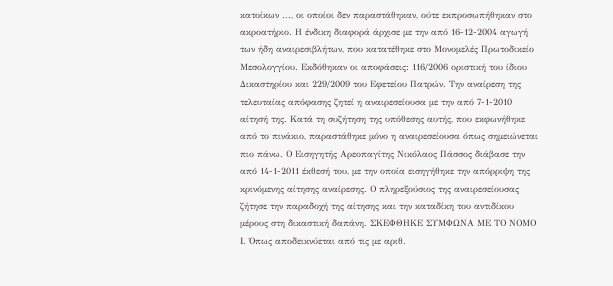κατοίκων ..., οι οποίοι δεν παραστάθηκαν, ούτε εκπροσωπήθηκαν στο ακροατήριο. Η ένδικη διαφορά άρχισε με την από 16-12-2004 αγωγή των ήδη αναιρεσιβλήτων, που κατατέθηκε στο Μονομελές Πρωτοδικείο Μεσολογγίου. Εκδόθηκαν οι αποφάσεις: 116/2006 οριστική του ίδιου Δικαστηρίου και 229/2009 του Εφετείου Πατρών. Την αναίρεση της τελευταίας απόφασης ζητεί η αναιρεσείουσα με την από 7-1-2010 αίτησή της. Κατά τη συζήτηση της υπόθεσης αυτής, που εκφωνήθηκε από το πινάκιο, παραστάθηκε μόνο η αναιρεσείουσα όπως σημειώνεται πιο πάνω. Ο Εισηγητής Αρεοπαγίτης Νικόλαος Πάσσος διάβασε την από 14-1-2011 έκθεσή του, με την οποία εισηγήθηκε την απόρριψη της κρινόμενης αίτησης αναίρεσης. Ο πληρεξούσιος της αναιρεσείουσας ζήτησε την παραδοχή της αίτησης και την καταδίκη του αντιδίκου μέρους στη δικαστική δαπάνη. ΣΚΕΦΘΗΚΕ ΣΥΜΦΩΝΑ ΜΕ ΤΟ ΝΟΜΟ Ι. Όπως αποδεικνύεται από τις με αριθ.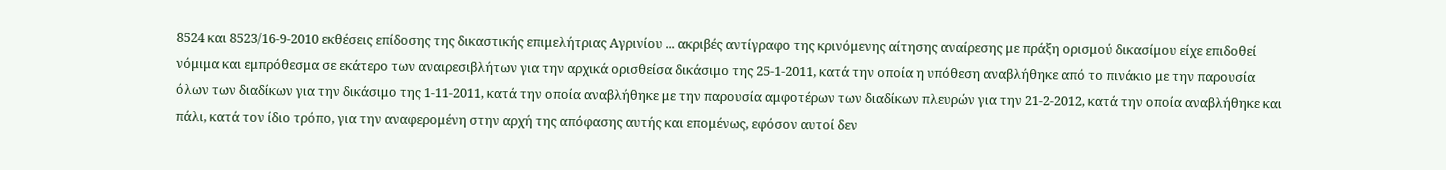8524 και 8523/16-9-2010 εκθέσεις επίδοσης της δικαστικής επιμελήτριας Αγρινίου ... ακριβές αντίγραφο της κρινόμενης αίτησης αναίρεσης με πράξη ορισμού δικασίμου είχε επιδοθεί νόμιμα και εμπρόθεσμα σε εκάτερο των αναιρεσιβλήτων για την αρχικά ορισθείσα δικάσιμο της 25-1-2011, κατά την οποία η υπόθεση αναβλήθηκε από το πινάκιο με την παρουσία όλων των διαδίκων για την δικάσιμο της 1-11-2011, κατά την οποία αναβλήθηκε με την παρουσία αμφοτέρων των διαδίκων πλευρών για την 21-2-2012, κατά την οποία αναβλήθηκε και πάλι, κατά τον ίδιο τρόπο, για την αναφερομένη στην αρχή της απόφασης αυτής και επομένως, εφόσον αυτοί δεν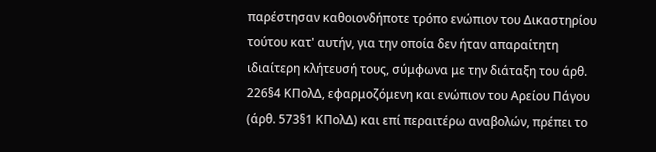παρέστησαν καθοιονδήποτε τρόπο ενώπιον του Δικαστηρίου τούτου κατ' αυτήν, για την οποία δεν ήταν απαραίτητη ιδιαίτερη κλήτευσή τους, σύμφωνα με την διάταξη του άρθ. 226§4 ΚΠολΔ, εφαρμοζόμενη και ενώπιον του Αρείου Πάγου (άρθ. 573§1 ΚΠολΔ) και επί περαιτέρω αναβολών, πρέπει το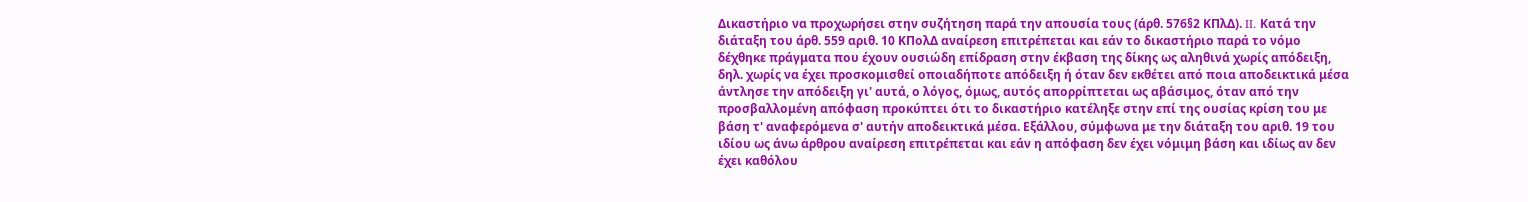Δικαστήριο να προχωρήσει στην συζήτηση παρά την απουσία τους (άρθ. 576§2 ΚΠλΔ). II. Κατά την διάταξη του άρθ. 559 αριθ. 10 ΚΠολΔ αναίρεση επιτρέπεται και εάν το δικαστήριο παρά το νόμο δέχθηκε πράγματα που έχουν ουσιώδη επίδραση στην έκβαση της δίκης ως αληθινά χωρίς απόδειξη, δηλ. χωρίς να έχει προσκομισθεί οποιαδήποτε απόδειξη ή όταν δεν εκθέτει από ποια αποδεικτικά μέσα άντλησε την απόδειξη γι' αυτά, ο λόγος, όμως, αυτός απορρίπτεται ως αβάσιμος, όταν από την προσβαλλομένη απόφαση προκύπτει ότι το δικαστήριο κατέληξε στην επί της ουσίας κρίση του με βάση τ' αναφερόμενα σ' αυτήν αποδεικτικά μέσα. Εξάλλου, σύμφωνα με την διάταξη του αριθ. 19 του ιδίου ως άνω άρθρου αναίρεση επιτρέπεται και εάν η απόφαση δεν έχει νόμιμη βάση και ιδίως αν δεν έχει καθόλου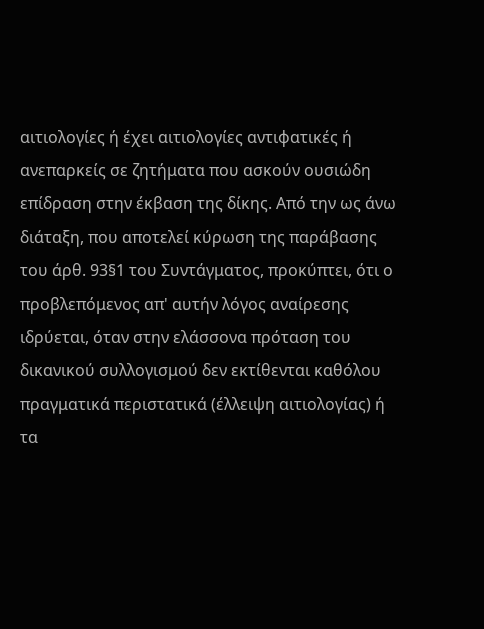αιτιολογίες ή έχει αιτιολογίες αντιφατικές ή ανεπαρκείς σε ζητήματα που ασκούν ουσιώδη επίδραση στην έκβαση της δίκης. Από την ως άνω διάταξη, που αποτελεί κύρωση της παράβασης του άρθ. 93§1 του Συντάγματος, προκύπτει, ότι ο προβλεπόμενος απ' αυτήν λόγος αναίρεσης ιδρύεται, όταν στην ελάσσονα πρόταση του δικανικού συλλογισμού δεν εκτίθενται καθόλου πραγματικά περιστατικά (έλλειψη αιτιολογίας) ή τα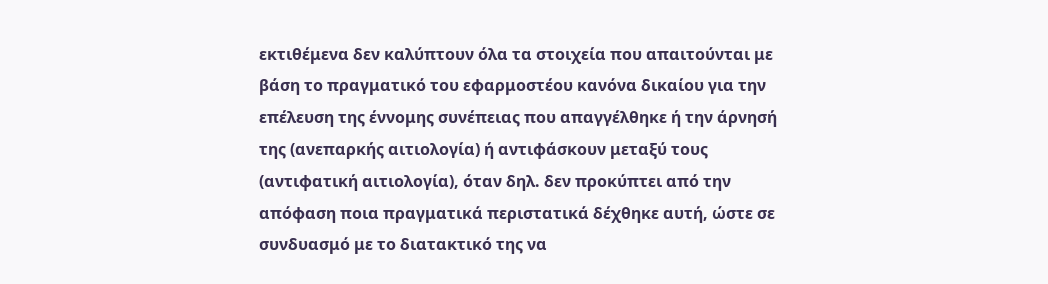εκτιθέμενα δεν καλύπτουν όλα τα στοιχεία που απαιτούνται με βάση το πραγματικό του εφαρμοστέου κανόνα δικαίου για την επέλευση της έννομης συνέπειας που απαγγέλθηκε ή την άρνησή της (ανεπαρκής αιτιολογία) ή αντιφάσκουν μεταξύ τους (αντιφατική αιτιολογία), όταν δηλ. δεν προκύπτει από την απόφαση ποια πραγματικά περιστατικά δέχθηκε αυτή, ώστε σε συνδυασμό με το διατακτικό της να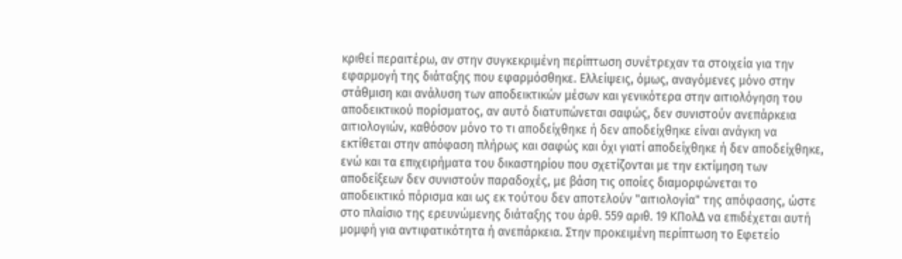κριθεί περαιτέρω, αν στην συγκεκριμένη περίπτωση συνέτρεχαν τα στοιχεία για την εφαρμογή της διάταξης που εφαρμόσθηκε. Ελλείψεις, όμως, αναγόμενες μόνο στην στάθμιση και ανάλυση των αποδεικτικών μέσων και γενικότερα στην αιτιολόγηση του αποδεικτικού πορίσματος, αν αυτό διατυπώνεται σαφώς, δεν συνιστούν ανεπάρκεια αιτιολογιών, καθόσον μόνο το τι αποδείχθηκε ή δεν αποδείχθηκε είναι ανάγκη να εκτίθεται στην απόφαση πλήρως και σαφώς και όχι γιατί αποδείχθηκε ή δεν αποδείχθηκε, ενώ και τα επιχειρήματα του δικαστηρίου που σχετίζονται με την εκτίμηση των αποδείξεων δεν συνιστούν παραδοχές, με βάση τις οποίες διαμορφώνεται το αποδεικτικό πόρισμα και ως εκ τούτου δεν αποτελούν "αιτιολογία" της απόφασης, ώστε στο πλαίσιο της ερευνώμενης διάταξης του άρθ. 559 αριθ. 19 ΚΠολΔ να επιδέχεται αυτή μομφή για αντιφατικότητα ή ανεπάρκεια. Στην προκειμένη περίπτωση το Εφετείο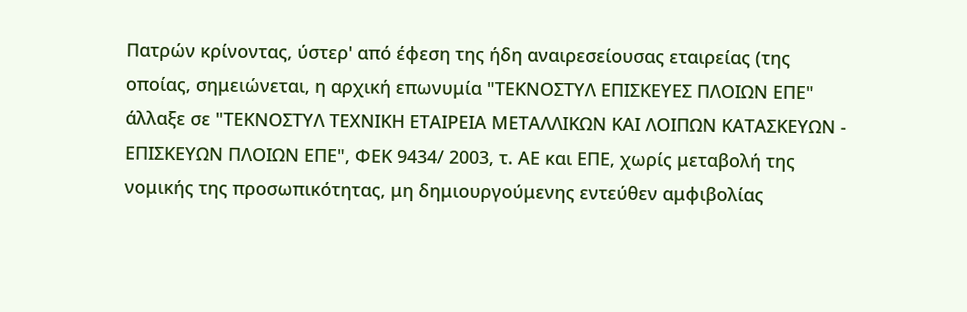Πατρών κρίνοντας, ύστερ' από έφεση της ήδη αναιρεσείουσας εταιρείας (της οποίας, σημειώνεται, η αρχική επωνυμία "ΤΕΚΝΟΣΤΥΛ ΕΠΙΣΚΕΥΕΣ ΠΛΟΙΩΝ ΕΠΕ" άλλαξε σε "ΤΕΚΝΟΣΤΥΛ ΤΕΧΝΙΚΗ ΕΤΑΙΡΕΙΑ ΜΕΤΑΛΛΙΚΩΝ ΚΑΙ ΛΟΙΠΩΝ ΚΑΤΑΣΚΕΥΩΝ - ΕΠΙΣΚΕΥΩΝ ΠΛΟΙΩΝ ΕΠΕ", ΦΕΚ 9434/ 2003, τ. ΑΕ και ΕΠΕ, χωρίς μεταβολή της νομικής της προσωπικότητας, μη δημιουργούμενης εντεύθεν αμφιβολίας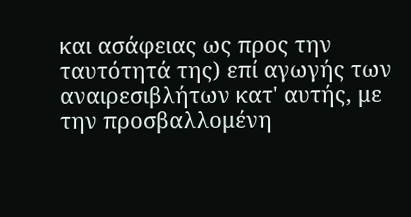και ασάφειας ως προς την ταυτότητά της) επί αγωγής των αναιρεσιβλήτων κατ' αυτής, με την προσβαλλομένη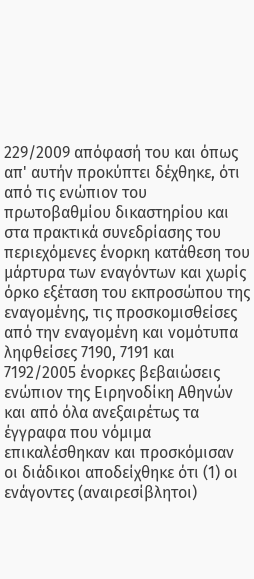229/2009 απόφασή του και όπως απ' αυτήν προκύπτει δέχθηκε, ότι από τις ενώπιον του πρωτοβαθμίου δικαστηρίου και στα πρακτικά συνεδρίασης του περιεχόμενες ένορκη κατάθεση του μάρτυρα των εναγόντων και χωρίς όρκο εξέταση του εκπροσώπου της εναγομένης, τις προσκομισθείσες από την εναγομένη και νομότυπα ληφθείσες 7190, 7191 και 7192/2005 ένορκες βεβαιώσεις ενώπιον της Ειρηνοδίκη Αθηνών και από όλα ανεξαιρέτως τα έγγραφα που νόμιμα επικαλέσθηκαν και προσκόμισαν οι διάδικοι αποδείχθηκε ότι (1) οι ενάγοντες (αναιρεσίβλητοι)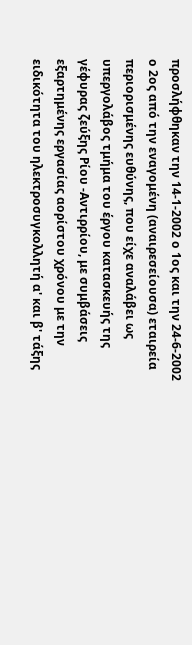προσλήφθηκαν την 14-1-2002 ο 1ος και την 24-6-2002 ο 2ος από την εναγομένη (αναιρεσείουσα) εταιρεία περιορισμένης ευθύνης, που είχε αναλάβει ως υπεργολάβος τμήμα του έργου κατασκευής της γέφυρας ζεύξης Ρίου -Αντιρρίου, με συμβάσεις εξαρτημένης εργασίας αορίστου χρόνου με την ειδικότητα του ηλεκτροσυγκολλητή α' και β' τάξης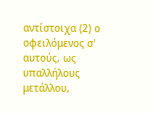αντίστοιχα (2) ο οφειλόμενος σ' αυτούς, ως υπαλλήλους μετάλλου,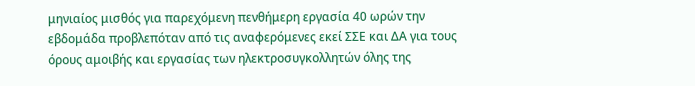μηνιαίος μισθός για παρεχόμενη πενθήμερη εργασία 40 ωρών την εβδομάδα προβλεπόταν από τις αναφερόμενες εκεί ΣΣΕ και ΔΑ για τους όρους αμοιβής και εργασίας των ηλεκτροσυγκολλητών όλης της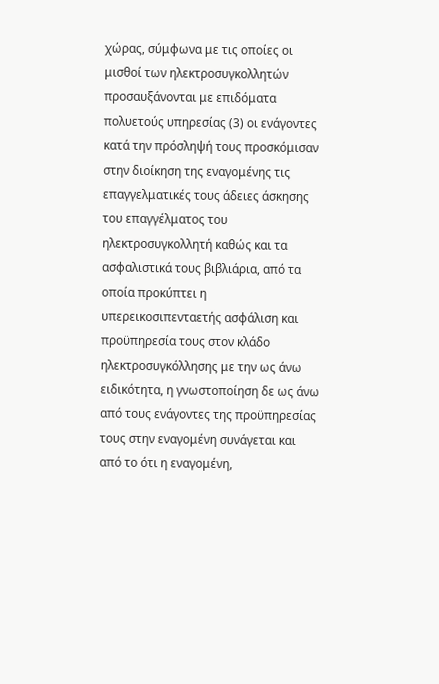χώρας, σύμφωνα με τις οποίες οι μισθοί των ηλεκτροσυγκολλητών προσαυξάνονται με επιδόματα πολυετούς υπηρεσίας (3) οι ενάγοντες κατά την πρόσληψή τους προσκόμισαν στην διοίκηση της εναγομένης τις επαγγελματικές τους άδειες άσκησης του επαγγέλματος του ηλεκτροσυγκολλητή καθώς και τα ασφαλιστικά τους βιβλιάρια, από τα οποία προκύπτει η υπερεικοσιπενταετής ασφάλιση και προϋπηρεσία τους στον κλάδο ηλεκτροσυγκόλλησης με την ως άνω ειδικότητα, η γνωστοποίηση δε ως άνω από τους ενάγοντες της προϋπηρεσίας τους στην εναγομένη συνάγεται και από το ότι η εναγομένη,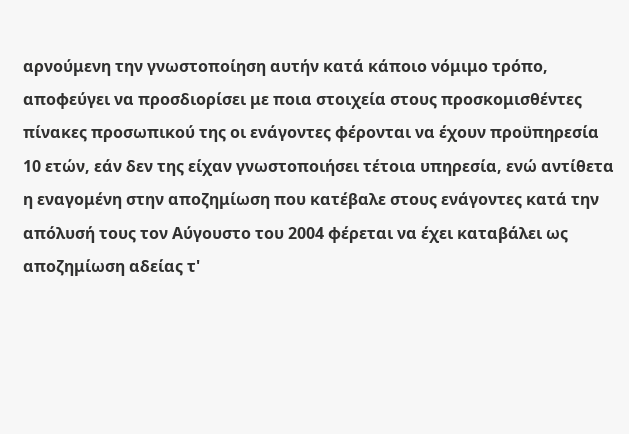αρνούμενη την γνωστοποίηση αυτήν κατά κάποιο νόμιμο τρόπο, αποφεύγει να προσδιορίσει με ποια στοιχεία στους προσκομισθέντες πίνακες προσωπικού της οι ενάγοντες φέρονται να έχουν προϋπηρεσία 10 ετών, εάν δεν της είχαν γνωστοποιήσει τέτοια υπηρεσία, ενώ αντίθετα η εναγομένη στην αποζημίωση που κατέβαλε στους ενάγοντες κατά την απόλυσή τους τον Αύγουστο του 2004 φέρεται να έχει καταβάλει ως αποζημίωση αδείας τ'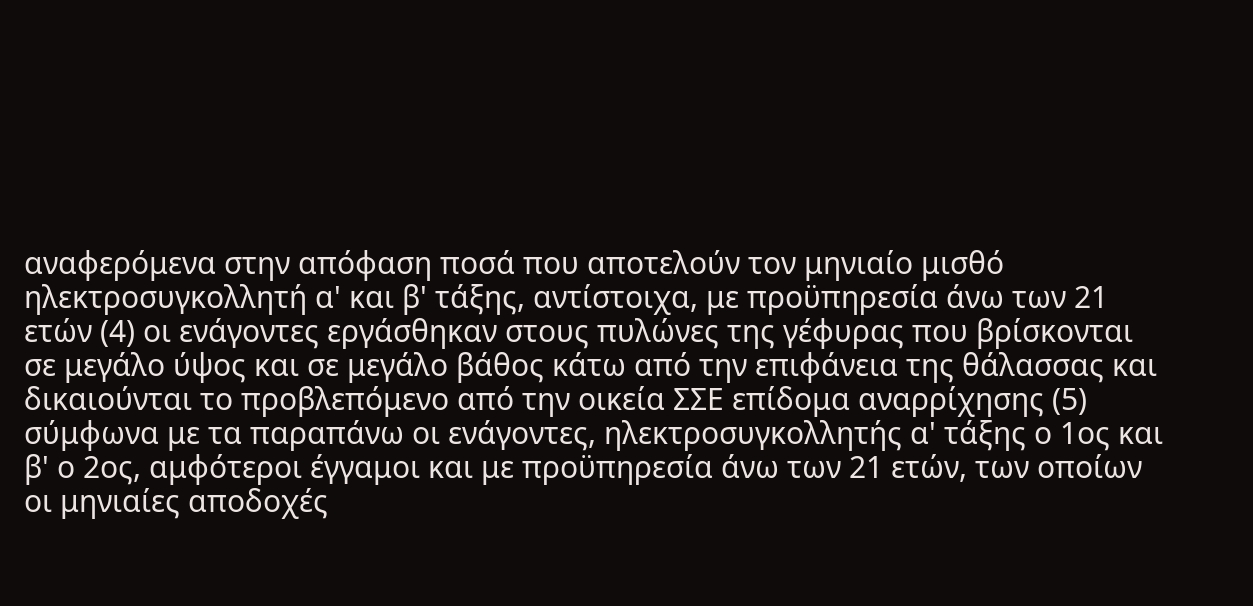αναφερόμενα στην απόφαση ποσά που αποτελούν τον μηνιαίο μισθό ηλεκτροσυγκολλητή α' και β' τάξης, αντίστοιχα, με προϋπηρεσία άνω των 21 ετών (4) οι ενάγοντες εργάσθηκαν στους πυλώνες της γέφυρας που βρίσκονται σε μεγάλο ύψος και σε μεγάλο βάθος κάτω από την επιφάνεια της θάλασσας και δικαιούνται το προβλεπόμενο από την οικεία ΣΣΕ επίδομα αναρρίχησης (5) σύμφωνα με τα παραπάνω οι ενάγοντες, ηλεκτροσυγκολλητής α' τάξης ο 1ος και β' ο 2ος, αμφότεροι έγγαμοι και με προϋπηρεσία άνω των 21 ετών, των οποίων οι μηνιαίες αποδοχές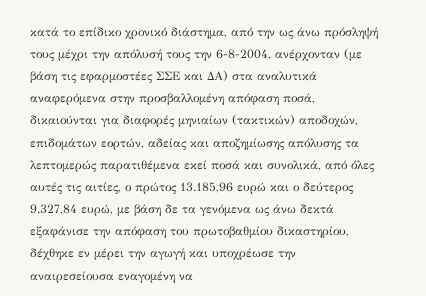κατά το επίδικο χρονικό διάστημα, από την ως άνω πρόσληψή τους μέχρι την απόλυσή τους την 6-8-2004, ανέρχονταν (με βάση τις εφαρμοστέες ΣΣΕ και ΔΑ) στα αναλυτικά αναφερόμενα στην προσβαλλομένη απόφαση ποσά, δικαιούνται για διαφορές μηνιαίων (τακτικών) αποδοχών, επιδομάτων εορτών, αδείας και αποζημίωσης απόλυσης τα λεπτομερώς παρατιθέμενα εκεί ποσά και συνολικά, από όλες αυτές τις αιτίες, ο πρώτος 13.185,96 ευρώ και ο δεύτερος 9.327,84 ευρώ, με βάση δε τα γενόμενα ως άνω δεκτά εξαφάνισε την απόφαση του πρωτοβαθμίου δικαστηρίου, δέχθηκε εν μέρει την αγωγή και υποχρέωσε την αναιρεσείουσα εναγομένη να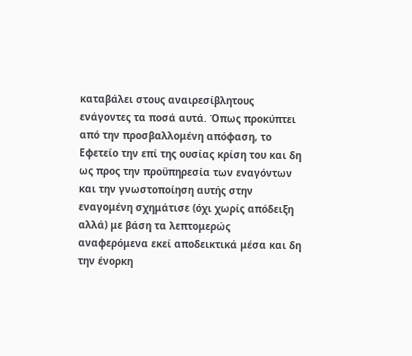καταβάλει στους αναιρεσίβλητους ενάγοντες τα ποσά αυτά. Όπως προκύπτει από την προσβαλλομένη απόφαση, το Εφετείο την επί της ουσίας κρίση του και δη ως προς την προϋπηρεσία των εναγόντων και την γνωστοποίηση αυτής στην εναγομένη σχημάτισε (όχι χωρίς απόδειξη αλλά) με βάση τα λεπτομερώς αναφερόμενα εκεί αποδεικτικά μέσα και δη την ένορκη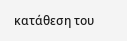κατάθεση του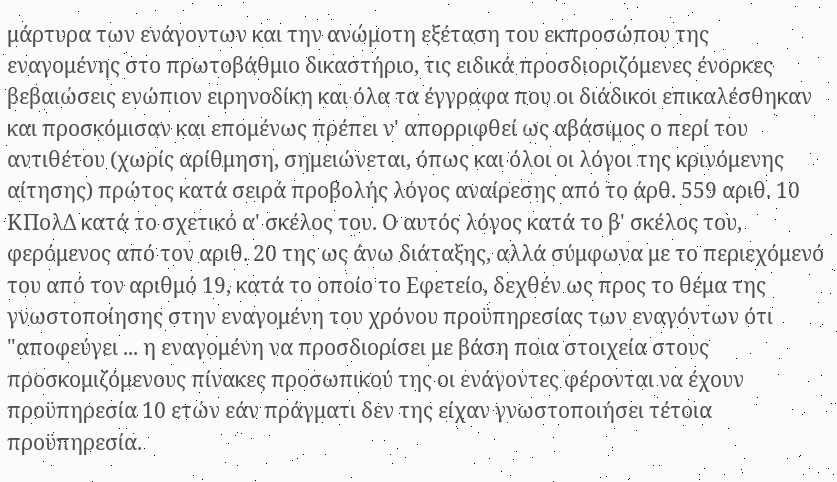μάρτυρα των ενάγοντων και την ανώμοτη εξέταση του εκπροσώπου της εναγομένης στο πρωτοβάθμιο δικαστήριο, τις ειδικά προσδιοριζόμενες ένορκες βεβαιώσεις ενώπιον ειρηνοδίκη και όλα τα έγγραφα που οι διάδικοι επικαλέσθηκαν και προσκόμισαν και επομένως πρέπει ν' απορριφθεί ως αβάσιμος ο περί του αντιθέτου (χωρίς αρίθμηση, σημειώνεται, όπως και όλοι οι λόγοι της κρινόμενης αίτησης) πρώτος κατά σειρά προβολής λόγος αναίρεσης από το άρθ. 559 αριθ. 10 ΚΠολΔ κατά το σχετικό α' σκέλος του. Ο αυτός λόγος κατά το β' σκέλος του, φερόμενος από τον αριθ. 20 της ως άνω διάταξης, αλλά σύμφωνα με το περιεχόμενό του από τον αριθμό 19, κατά το οποίο το Εφετείο, δεχθέν ως προς το θέμα της γνωστοποίησης στην εναγομένη του χρόνου προϋπηρεσίας των εναγόντων ότι "αποφεύγει ... η εναγομένη να προσδιορίσει με βάση ποια στοιχεία στους προσκομιζόμενους πίνακες προσωπικού της οι ενάγοντες φέρονται να έχουν προϋπηρεσία 10 ετών εάν πράγματι δεν της είχαν γνωστοποιήσει τέτοια προϋπηρεσία.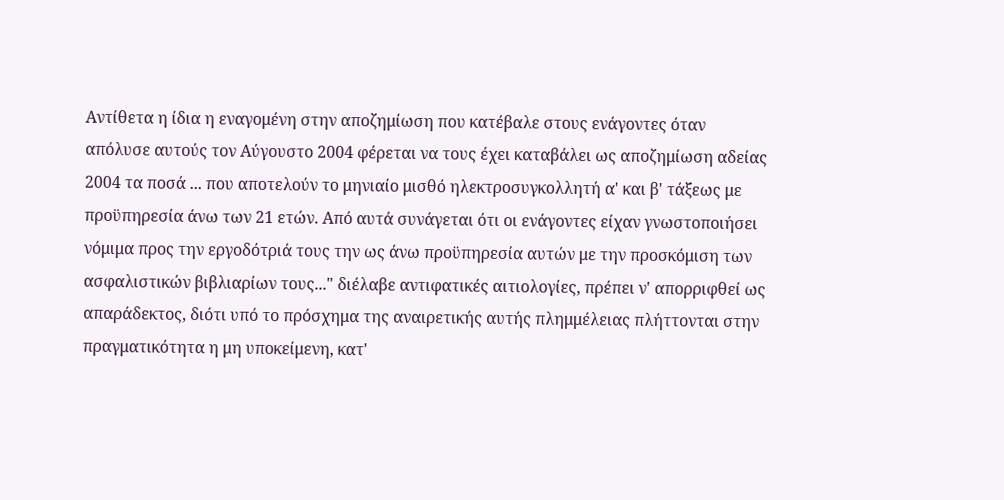Αντίθετα η ίδια η εναγομένη στην αποζημίωση που κατέβαλε στους ενάγοντες όταν απόλυσε αυτούς τον Αύγουστο 2004 φέρεται να τους έχει καταβάλει ως αποζημίωση αδείας 2004 τα ποσά ... που αποτελούν το μηνιαίο μισθό ηλεκτροσυγκολλητή α' και β' τάξεως με προϋπηρεσία άνω των 21 ετών. Από αυτά συνάγεται ότι οι ενάγοντες είχαν γνωστοποιήσει νόμιμα προς την εργοδότριά τους την ως άνω προϋπηρεσία αυτών με την προσκόμιση των ασφαλιστικών βιβλιαρίων τους..." διέλαβε αντιφατικές αιτιολογίες, πρέπει ν' απορριφθεί ως απαράδεκτος, διότι υπό το πρόσχημα της αναιρετικής αυτής πλημμέλειας πλήττονται στην πραγματικότητα η μη υποκείμενη, κατ'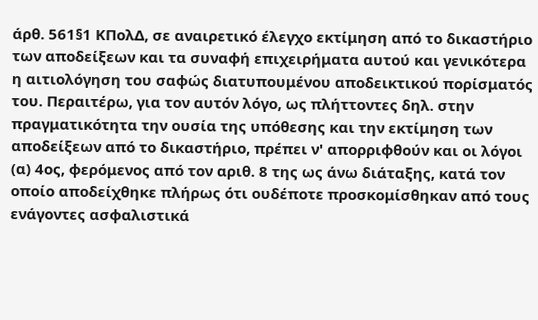άρθ. 561§1 ΚΠολΔ, σε αναιρετικό έλεγχο εκτίμηση από το δικαστήριο των αποδείξεων και τα συναφή επιχειρήματα αυτού και γενικότερα η αιτιολόγηση του σαφώς διατυπουμένου αποδεικτικού πορίσματός του. Περαιτέρω, για τον αυτόν λόγο, ως πλήττοντες δηλ. στην πραγματικότητα την ουσία της υπόθεσης και την εκτίμηση των αποδείξεων από το δικαστήριο, πρέπει ν' απορριφθούν και οι λόγοι (α) 4ος, φερόμενος από τον αριθ. 8 της ως άνω διάταξης, κατά τον οποίο αποδείχθηκε πλήρως ότι ουδέποτε προσκομίσθηκαν από τους ενάγοντες ασφαλιστικά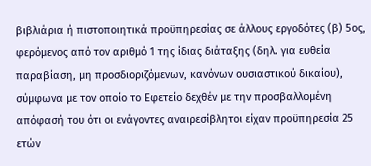βιβλιάρια ή πιστοποιητικά προϋπηρεσίας σε άλλους εργοδότες (β) 5ος, φερόμενος από τον αριθμό 1 της ίδιας διάταξης (δηλ. για ευθεία παραβίαση, μη προσδιοριζόμενων, κανόνων ουσιαστικού δικαίου), σύμφωνα με τον οποίο το Εφετείο δεχθέν με την προσβαλλομένη απόφασή του ότι οι ενάγοντες αναιρεσίβλητοι είχαν προϋπηρεσία 25 ετών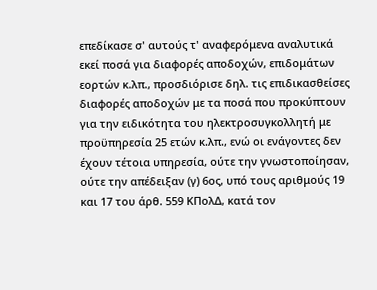επεδίκασε σ' αυτούς τ' αναφερόμενα αναλυτικά εκεί ποσά για διαφορές αποδοχών, επιδομάτων εορτών κ.λπ., προσδιόρισε δηλ. τις επιδικασθείσες διαφορές αποδοχών με τα ποσά που προκύπτουν για την ειδικότητα του ηλεκτροσυγκολλητή με προϋπηρεσία 25 ετών κ.λπ., ενώ οι ενάγοντες δεν έχουν τέτοια υπηρεσία, ούτε την γνωστοποίησαν, ούτε την απέδειξαν (γ) 6ος, υπό τους αριθμούς 19 και 17 του άρθ. 559 ΚΠολΔ, κατά τον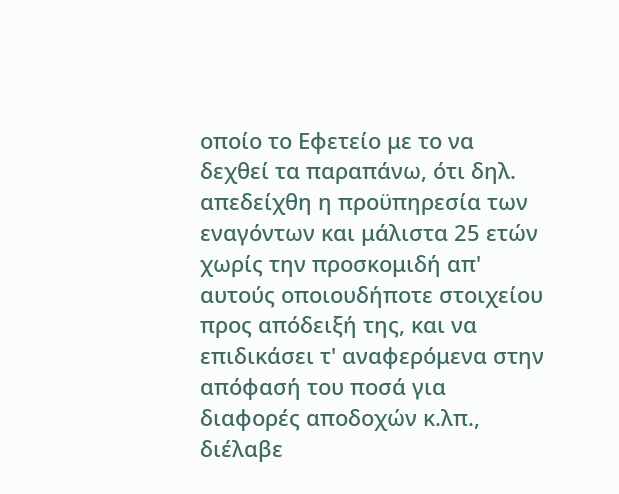οποίο το Εφετείο με το να δεχθεί τα παραπάνω, ότι δηλ. απεδείχθη η προϋπηρεσία των εναγόντων και μάλιστα 25 ετών χωρίς την προσκομιδή απ' αυτούς οποιουδήποτε στοιχείου προς απόδειξή της, και να επιδικάσει τ' αναφερόμενα στην απόφασή του ποσά για διαφορές αποδοχών κ.λπ., διέλαβε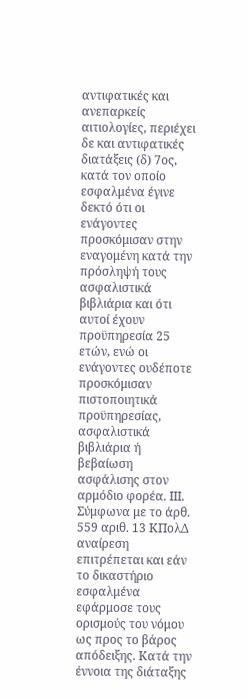αντιφατικές και ανεπαρκείς αιτιολογίες, περιέχει δε και αντιφατικές διατάξεις (δ) 7ος, κατά τον οποίο εσφαλμένα έγινε δεκτό ότι οι ενάγοντες προσκόμισαν στην εναγομένη κατά την πρόσληψή τους ασφαλιστικά βιβλιάρια και ότι αυτοί έχουν προϋπηρεσία 25 ετών, ενώ οι ενάγοντες ουδέποτε προσκόμισαν πιστοποιητικά προϋπηρεσίας, ασφαλιστικά βιβλιάρια ή βεβαίωση ασφάλισης στον αρμόδιο φορέα. IIΙ. Σύμφωνα με το άρθ. 559 αριθ. 13 ΚΠολΔ αναίρεση επιτρέπεται και εάν το δικαστήριο εσφαλμένα εφάρμοσε τους ορισμούς του νόμου ως προς το βάρος απόδειξης. Κατά την έννοια της διάταξης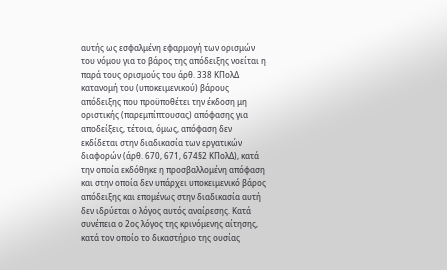αυτής ως εσφαλμένη εφαρμογή των ορισμών του νόμου για το βάρος της απόδειξης νοείται η παρά τους ορισμούς του άρθ. 338 ΚΠολΔ κατανομή του (υποκειμενικού) βάρους απόδειξης που προϋποθέτει την έκδοση μη οριστικής (παρεμπίπτουσας) απόφασης για αποδείξεις, τέτοια, όμως, απόφαση δεν εκδίδεται στην διαδικασία των εργατικών διαφορών (άρθ. 670, 671, 674§2 ΚΠολΔ), κατά την οποία εκδόθηκε η προσβαλλομένη απόφαση και στην οποία δεν υπάρχει υποκειμενικό βάρος απόδειξης και επομένως στην διαδικασία αυτή δεν ιδρύεται ο λόγος αυτός αναίρεσης. Κατά συνέπεια ο 2ος λόγος της κρινόμενης αίτησης, κατά τον οποίο το δικαστήριο της ουσίας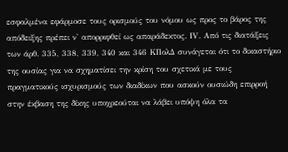εσφαλμένα εφάρμοσε τους ορισμούς του νόμου ως προς το βάρος της απόδειξης πρέπει ν' απορριφθεί ως απαράδεκτος. ΙV. Από τις διατάξεις των άρθ. 335, 338, 339, 340 και 346 ΚΠολΔ συνάγεται ότι το δικαστήριο της ουσίας για να σχηματίσει την κρίση του σχετικά με τους πραγματικούς ισχυρισμούς των διαδίκων που ασκούν ουσιώδη επιρροή στην έκβαση της δίκης υποχρεούται να λάβει υπόψη όλα τα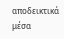αποδεικτικά μέσα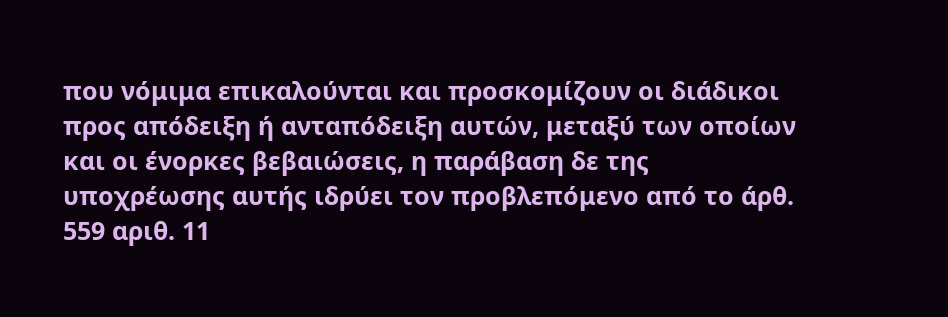που νόμιμα επικαλούνται και προσκομίζουν οι διάδικοι προς απόδειξη ή ανταπόδειξη αυτών, μεταξύ των οποίων και οι ένορκες βεβαιώσεις, η παράβαση δε της υποχρέωσης αυτής ιδρύει τον προβλεπόμενο από το άρθ. 559 αριθ. 11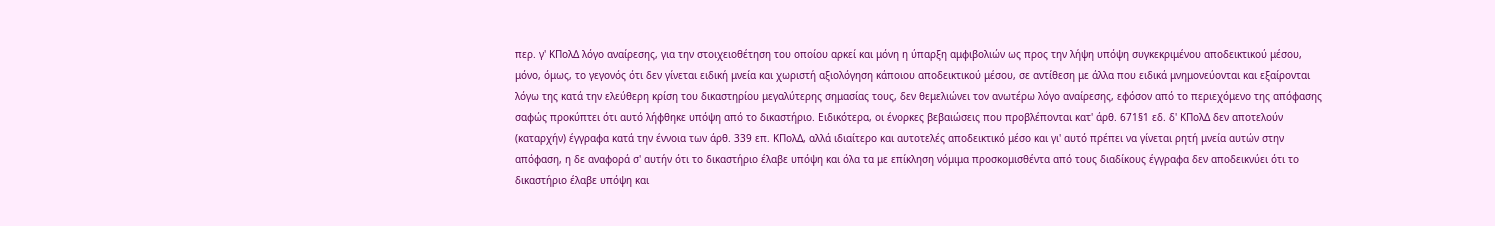περ. γ' ΚΠολΔ λόγο αναίρεσης, για την στοιχειοθέτηση του οποίου αρκεί και μόνη η ύπαρξη αμφιβολιών ως προς την λήψη υπόψη συγκεκριμένου αποδεικτικού μέσου, μόνο, όμως, το γεγονός ότι δεν γίνεται ειδική μνεία και χωριστή αξιολόγηση κάποιου αποδεικτικού μέσου, σε αντίθεση με άλλα που ειδικά μνημονεύονται και εξαίρονται λόγω της κατά την ελεύθερη κρίση του δικαστηρίου μεγαλύτερης σημασίας τους, δεν θεμελιώνει τον ανωτέρω λόγο αναίρεσης, εφόσον από το περιεχόμενο της απόφασης σαφώς προκύπτει ότι αυτό λήφθηκε υπόψη από το δικαστήριο. Ειδικότερα, οι ένορκες βεβαιώσεις που προβλέπονται κατ' άρθ. 671§1 εδ. δ' ΚΠολΔ δεν αποτελούν (καταρχήν) έγγραφα κατά την έννοια των άρθ. 339 επ. ΚΠολΔ, αλλά ιδιαίτερο και αυτοτελές αποδεικτικό μέσο και γι' αυτό πρέπει να γίνεται ρητή μνεία αυτών στην απόφαση, η δε αναφορά σ' αυτήν ότι το δικαστήριο έλαβε υπόψη και όλα τα με επίκληση νόμιμα προσκομισθέντα από τους διαδίκους έγγραφα δεν αποδεικνύει ότι το δικαστήριο έλαβε υπόψη και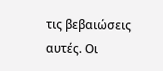τις βεβαιώσεις αυτές. Οι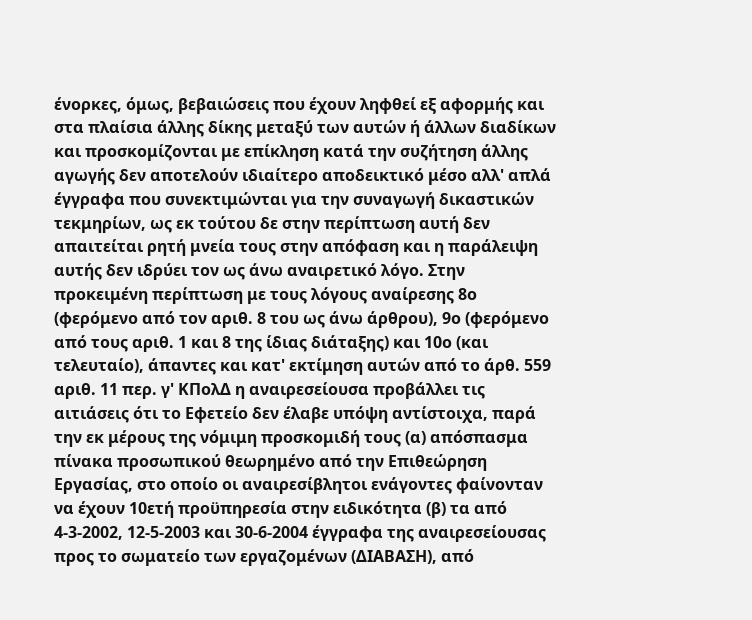ένορκες, όμως, βεβαιώσεις που έχουν ληφθεί εξ αφορμής και στα πλαίσια άλλης δίκης μεταξύ των αυτών ή άλλων διαδίκων και προσκομίζονται με επίκληση κατά την συζήτηση άλλης αγωγής δεν αποτελούν ιδιαίτερο αποδεικτικό μέσο αλλ' απλά έγγραφα που συνεκτιμώνται για την συναγωγή δικαστικών τεκμηρίων, ως εκ τούτου δε στην περίπτωση αυτή δεν απαιτείται ρητή μνεία τους στην απόφαση και η παράλειψη αυτής δεν ιδρύει τον ως άνω αναιρετικό λόγο. Στην προκειμένη περίπτωση με τους λόγους αναίρεσης 8ο (φερόμενο από τον αριθ. 8 του ως άνω άρθρου), 9ο (φερόμενο από τους αριθ. 1 και 8 της ίδιας διάταξης) και 10ο (και τελευταίο), άπαντες και κατ' εκτίμηση αυτών από το άρθ. 559 αριθ. 11 περ. γ' ΚΠολΔ η αναιρεσείουσα προβάλλει τις αιτιάσεις ότι το Εφετείο δεν έλαβε υπόψη αντίστοιχα, παρά την εκ μέρους της νόμιμη προσκομιδή τους (α) απόσπασμα πίνακα προσωπικού θεωρημένο από την Επιθεώρηση Εργασίας, στο οποίο οι αναιρεσίβλητοι ενάγοντες φαίνονταν να έχουν 10ετή προϋπηρεσία στην ειδικότητα (β) τα από 4-3-2002, 12-5-2003 και 30-6-2004 έγγραφα της αναιρεσείουσας προς το σωματείο των εργαζομένων (ΔΙΑΒΑΣΗ), από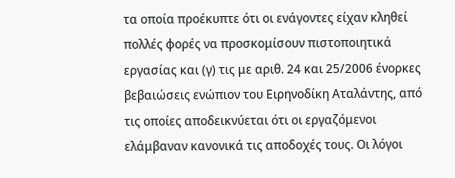τα οποία προέκυπτε ότι οι ενάγοντες είχαν κληθεί πολλές φορές να προσκομίσουν πιστοποιητικά εργασίας και (γ) τις με αριθ. 24 και 25/2006 ένορκες βεβαιώσεις ενώπιον του Ειρηνοδίκη Αταλάντης, από τις οποίες αποδεικνύεται ότι οι εργαζόμενοι ελάμβαναν κανονικά τις αποδοχές τους. Οι λόγοι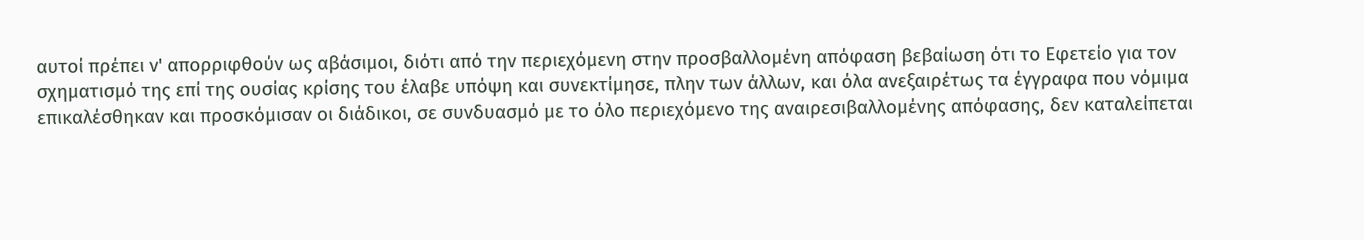αυτοί πρέπει ν' απορριφθούν ως αβάσιμοι, διότι από την περιεχόμενη στην προσβαλλομένη απόφαση βεβαίωση ότι το Εφετείο για τον σχηματισμό της επί της ουσίας κρίσης του έλαβε υπόψη και συνεκτίμησε, πλην των άλλων, και όλα ανεξαιρέτως τα έγγραφα που νόμιμα επικαλέσθηκαν και προσκόμισαν οι διάδικοι, σε συνδυασμό με το όλο περιεχόμενο της αναιρεσιβαλλομένης απόφασης, δεν καταλείπεται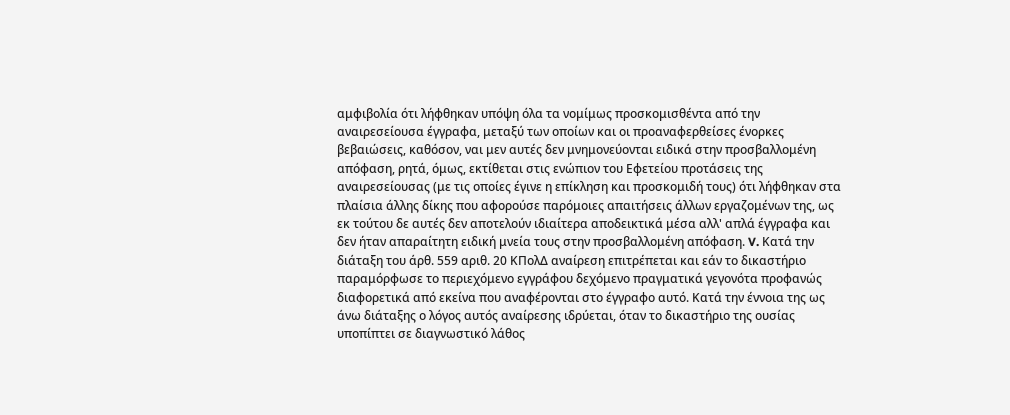αμφιβολία ότι λήφθηκαν υπόψη όλα τα νομίμως προσκομισθέντα από την αναιρεσείουσα έγγραφα, μεταξύ των οποίων και οι προαναφερθείσες ένορκες βεβαιώσεις, καθόσον, ναι μεν αυτές δεν μνημονεύονται ειδικά στην προσβαλλομένη απόφαση, ρητά, όμως, εκτίθεται στις ενώπιον του Εφετείου προτάσεις της αναιρεσείουσας (με τις οποίες έγινε η επίκληση και προσκομιδή τους) ότι λήφθηκαν στα πλαίσια άλλης δίκης που αφορούσε παρόμοιες απαιτήσεις άλλων εργαζομένων της, ως εκ τούτου δε αυτές δεν αποτελούν ιδιαίτερα αποδεικτικά μέσα αλλ' απλά έγγραφα και δεν ήταν απαραίτητη ειδική μνεία τους στην προσβαλλομένη απόφαση. V. Κατά την διάταξη του άρθ. 559 αριθ. 20 ΚΠολΔ αναίρεση επιτρέπεται και εάν το δικαστήριο παραμόρφωσε το περιεχόμενο εγγράφου δεχόμενο πραγματικά γεγονότα προφανώς διαφορετικά από εκείνα που αναφέρονται στο έγγραφο αυτό. Κατά την έννοια της ως άνω διάταξης ο λόγος αυτός αναίρεσης ιδρύεται, όταν το δικαστήριο της ουσίας υποπίπτει σε διαγνωστικό λάθος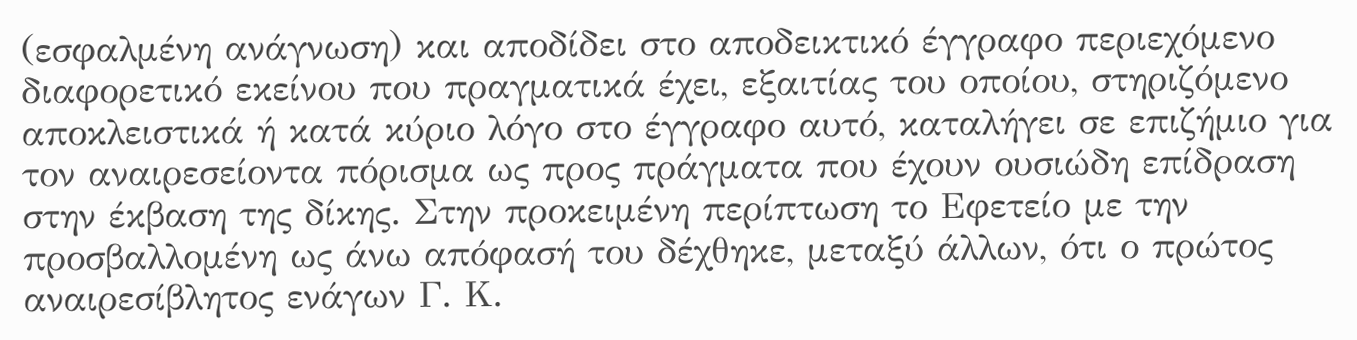(εσφαλμένη ανάγνωση) και αποδίδει στο αποδεικτικό έγγραφο περιεχόμενο διαφορετικό εκείνου που πραγματικά έχει, εξαιτίας του οποίου, στηριζόμενο αποκλειστικά ή κατά κύριο λόγο στο έγγραφο αυτό, καταλήγει σε επιζήμιο για τον αναιρεσείοντα πόρισμα ως προς πράγματα που έχουν ουσιώδη επίδραση στην έκβαση της δίκης. Στην προκειμένη περίπτωση το Εφετείο με την προσβαλλομένη ως άνω απόφασή του δέχθηκε, μεταξύ άλλων, ότι ο πρώτος αναιρεσίβλητος ενάγων Γ. Κ.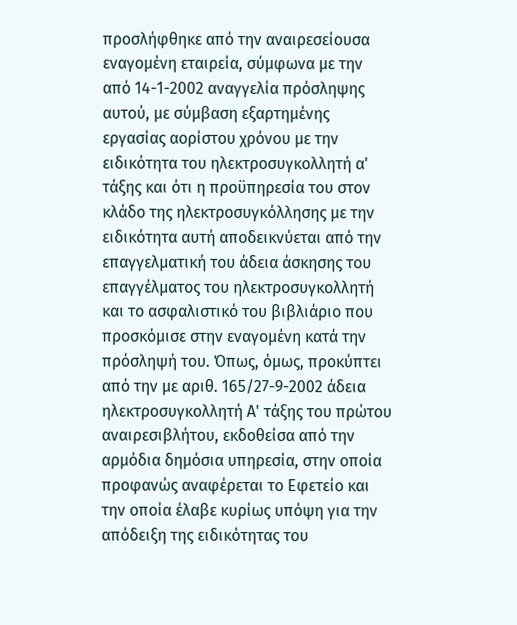προσλήφθηκε από την αναιρεσείουσα εναγομένη εταιρεία, σύμφωνα με την από 14-1-2002 αναγγελία πρόσληψης αυτού, με σύμβαση εξαρτημένης εργασίας αορίστου χρόνου με την ειδικότητα του ηλεκτροσυγκολλητή α' τάξης και ότι η προϋπηρεσία του στον κλάδο της ηλεκτροσυγκόλλησης με την ειδικότητα αυτή αποδεικνύεται από την επαγγελματική του άδεια άσκησης του επαγγέλματος του ηλεκτροσυγκολλητή και το ασφαλιστικό του βιβλιάριο που προσκόμισε στην εναγομένη κατά την πρόσληψή του. Όπως, όμως, προκύπτει από την με αριθ. 165/27-9-2002 άδεια ηλεκτροσυγκολλητή Α' τάξης του πρώτου αναιρεσιβλήτου, εκδοθείσα από την αρμόδια δημόσια υπηρεσία, στην οποία προφανώς αναφέρεται το Εφετείο και την οποία έλαβε κυρίως υπόψη για την απόδειξη της ειδικότητας του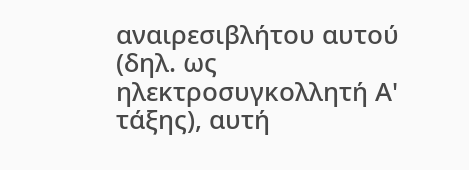αναιρεσιβλήτου αυτού (δηλ. ως ηλεκτροσυγκολλητή Α' τάξης), αυτή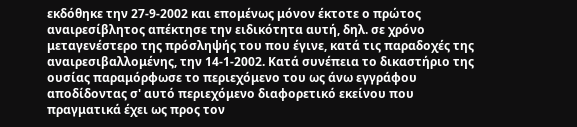εκδόθηκε την 27-9-2002 και επομένως μόνον έκτοτε ο πρώτος αναιρεσίβλητος απέκτησε την ειδικότητα αυτή, δηλ. σε χρόνο μεταγενέστερο της πρόσληψής του που έγινε, κατά τις παραδοχές της αναιρεσιβαλλομένης, την 14-1-2002. Κατά συνέπεια το δικαστήριο της ουσίας παραμόρφωσε το περιεχόμενο του ως άνω εγγράφου αποδίδοντας σ' αυτό περιεχόμενο διαφορετικό εκείνου που πραγματικά έχει ως προς τον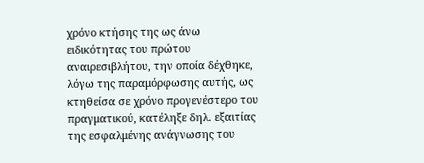χρόνο κτήσης της ως άνω ειδικότητας του πρώτου αναιρεσιβλήτου, την οποία δέχθηκε, λόγω της παραμόρφωσης αυτής, ως κτηθείσα σε χρόνο προγενέστερο του πραγματικού, κατέληξε δηλ. εξαιτίας της εσφαλμένης ανάγνωσης του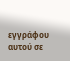εγγράφου αυτού σε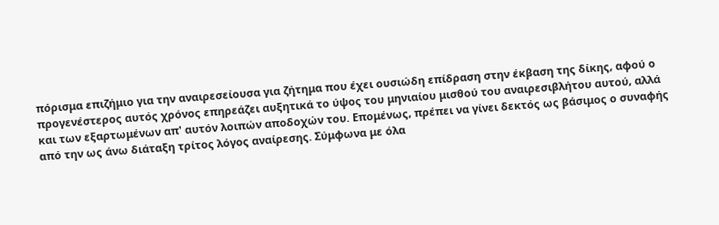πόρισμα επιζήμιο για την αναιρεσείουσα για ζήτημα που έχει ουσιώδη επίδραση στην έκβαση της δίκης, αφού ο προγενέστερος αυτός χρόνος επηρεάζει αυξητικά το ύψος του μηνιαίου μισθού του αναιρεσιβλήτου αυτού, αλλά και των εξαρτωμένων απ' αυτόν λοιπών αποδοχών του. Επομένως, πρέπει να γίνει δεκτός ως βάσιμος ο συναφής από την ως άνω διάταξη τρίτος λόγος αναίρεσης. Σύμφωνα με όλα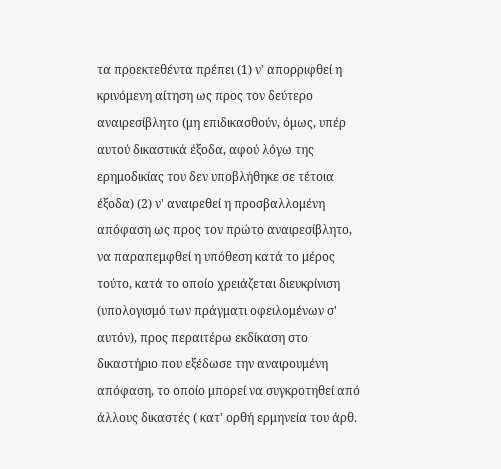τα προεκτεθέντα πρέπει (1) ν' απορριφθεί η κρινόμενη αίτηση ως προς τον δεύτερο αναιρεσίβλητο (μη επιδικασθούν, όμως, υπέρ αυτού δικαστικά έξοδα, αφού λόγω της ερημοδικίας του δεν υποβλήθηκε σε τέτοια έξοδα) (2) ν' αναιρεθεί η προσβαλλομένη απόφαση ως προς τον πρώτο αναιρεσίβλητο, να παραπεμφθεί η υπόθεση κατά το μέρος τούτο, κατά το οποίο χρειάζεται διευκρίνιση (υπολογισμό των πράγματι οφειλομένων σ' αυτόν), προς περαιτέρω εκδίκαση στο δικαστήριο που εξέδωσε την αναιρουμένη απόφαση, το οποίο μπορεί να συγκροτηθεί από άλλους δικαστές ( κατ' ορθή ερμηνεία του άρθ.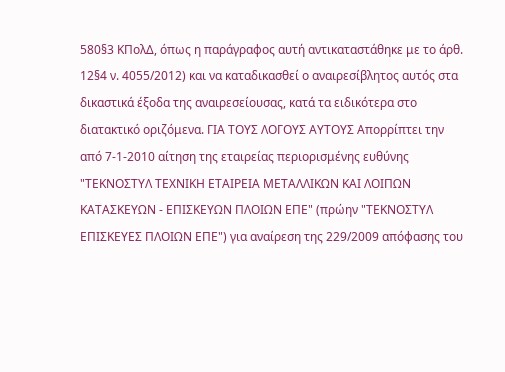580§3 ΚΠολΔ, όπως η παράγραφος αυτή αντικαταστάθηκε με το άρθ. 12§4 ν. 4055/2012) και να καταδικασθεί ο αναιρεσίβλητος αυτός στα δικαστικά έξοδα της αναιρεσείουσας, κατά τα ειδικότερα στο διατακτικό οριζόμενα. ΓΙΑ ΤΟΥΣ ΛΟΓΟΥΣ ΑΥΤΟΥΣ Απορρίπτει την από 7-1-2010 αίτηση της εταιρείας περιορισμένης ευθύνης "ΤΕΚΝΟΣΤΥΛ ΤΕΧΝΙΚΗ ΕΤΑΙΡΕΙΑ ΜΕΤΑΛΛΙΚΩΝ ΚΑΙ ΛΟΙΠΩΝ ΚΑΤΑΣΚΕΥΩΝ - ΕΠΙΣΚΕΥΩΝ ΠΛΟΙΩΝ ΕΠΕ" (πρώην "ΤΕΚΝΟΣΤΥΛ ΕΠΙΣΚΕΥΕΣ ΠΛΟΙΩΝ ΕΠΕ") για αναίρεση της 229/2009 απόφασης του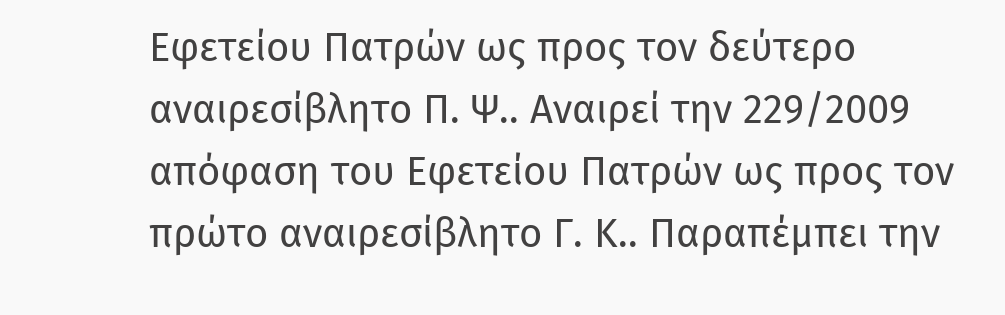Εφετείου Πατρών ως προς τον δεύτερο αναιρεσίβλητο Π. Ψ.. Αναιρεί την 229/2009 απόφαση του Εφετείου Πατρών ως προς τον πρώτο αναιρεσίβλητο Γ. Κ.. Παραπέμπει την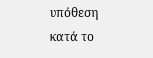υπόθεση κατά το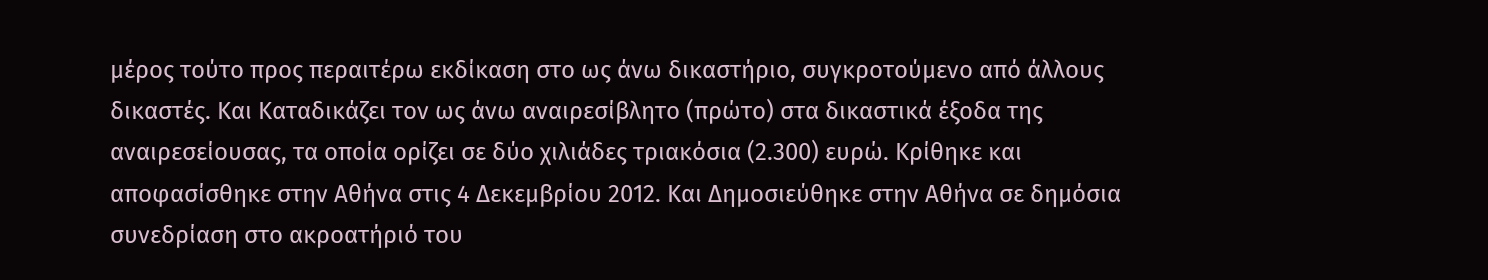μέρος τούτο προς περαιτέρω εκδίκαση στο ως άνω δικαστήριο, συγκροτούμενο από άλλους δικαστές. Και Καταδικάζει τον ως άνω αναιρεσίβλητο (πρώτο) στα δικαστικά έξοδα της αναιρεσείουσας, τα οποία ορίζει σε δύο χιλιάδες τριακόσια (2.300) ευρώ. Κρίθηκε και αποφασίσθηκε στην Αθήνα στις 4 Δεκεμβρίου 2012. Και Δημοσιεύθηκε στην Αθήνα σε δημόσια συνεδρίαση στο ακροατήριό του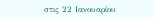στις 22 Ιανουαρίου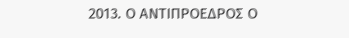2013. Ο ΑΝΤΙΠΡΟΕΔΡΟΣ Ο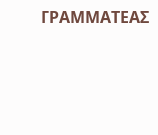ΓΡΑΜΜΑΤΕΑΣ